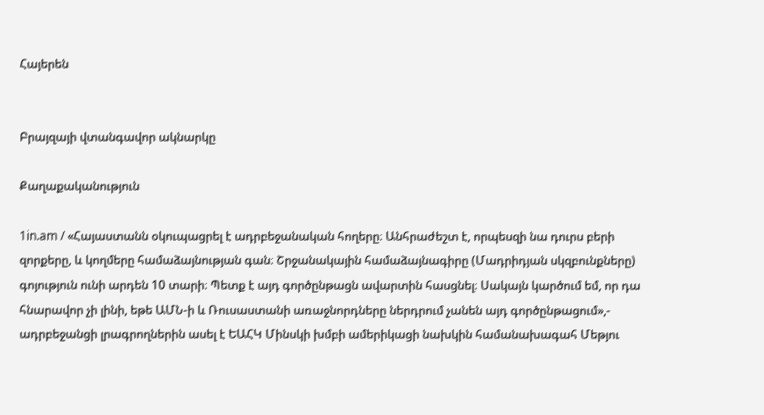Հայերեն


Բրայզայի վտանգավոր ակնարկը

Քաղաքականություն

1in.am / «Հայաստանն օկուպացրել է ադրբեջանական հողերը։ Անհրաժեշտ է, որպեսզի նա դուրս բերի զորքերը, և կողմերը համաձայնության գան։ Շրջանակային համաձայնագիրը (Մադրիդյան սկզբունքները) գոյություն ունի արդեն 10 տարի։ Պետք է այդ գործընթացն ավարտին հասցնել։ Սակայն կարծում եմ, որ դա հնարավոր չի լինի, եթե ԱՄՆ-ի և Ռուսաստանի առաջնորդները ներդրում չանեն այդ գործընթացում»,- ադրբեջանցի լրագրողներին ասել է ԵԱՀԿ Մինսկի խմբի ամերիկացի նախկին համանախագահ Մեթյու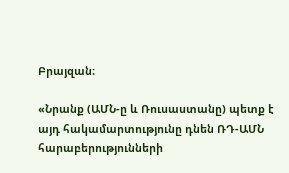Բրայզան։

«Նրանք (ԱՄՆ-ը և Ռուսաստանը) պետք է այդ հակամարտությունը դնեն ՌԴ-ԱՄՆ հարաբերությունների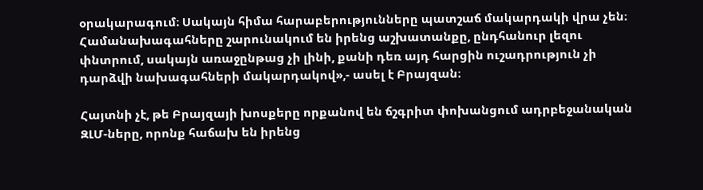օրակարագում։ Սակայն հիմա հարաբերությունները պատշաճ մակարդակի վրա չեն։ Համանախագահները շարունակում են իրենց աշխատանքը, ընդհանուր լեզու փնտրում, սակայն առաջընթաց չի լինի, քանի դեռ այդ հարցին ուշադրություն չի դարձվի նախագահների մակարդակով»,- ասել է Բրայզան։

Հայտնի չէ, թե Բրայզայի խոսքերը որքանով են ճշգրիտ փոխանցում ադրբեջանական ԶԼՄ-ները, որոնք հաճախ են իրենց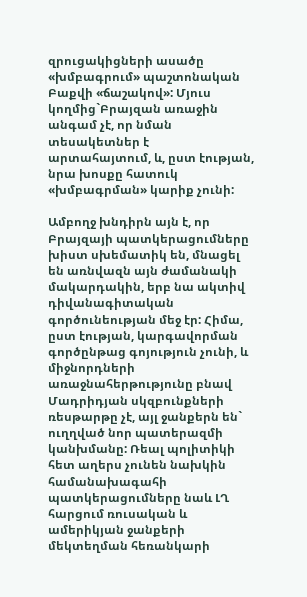զրուցակիցների ասածը «խմբագրում» պաշտոնական Բաքվի «ճաշակով»: Մյուս կողմից`Բրայզան առաջին անգամ չէ, որ նման տեսակետներ է արտահայտում, և, ըստ էության, նրա խոսքը հատուկ «խմբագրման» կարիք չունի:

Ամբողջ խնդիրն այն է, որ Բրայզայի պատկերացումները խիստ սխեմատիկ են, մնացել են առնվազն այն ժամանակի մակարդակին, երբ նա ակտիվ դիվանագիտական գործունեության մեջ էր: Հիմա, ըստ էության, կարգավորման գործընթաց գոյություն չունի, և միջնորդների առաջնահերթությունը բնավ Մադրիդյան սկզբունքների ռեսթարթը չէ, այլ ջանքերն են` ուղղված նոր պատերազմի կանխմանը: Ռեալ պոլիտիկի հետ աղերս չունեն նախկին համանախագահի պատկերացումները նաև ԼՂ հարցում ռուսական և ամերիկյան ջանքերի մեկտեղման հեռանկարի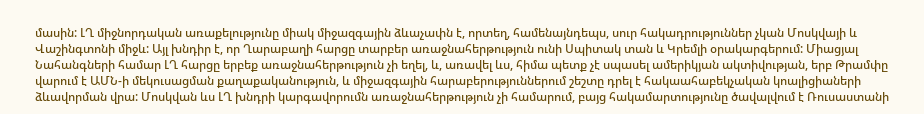մասին: ԼՂ միջնորդական առաքելությունը միակ միջազգային ձևաչափն է, որտեղ, համենայնդեպս, սուր հակադրություններ չկան Մոսկվայի և Վաշինգտոնի միջև: Այլ խնդիր է, որ Ղարաբաղի հարցը տարբեր առաջնահերթություն ունի Սպիտակ տան և Կրեմլի օրակարգերում: Միացյալ Նահանգների համար ԼՂ հարցը երբեք առաջնահերթություն չի եղել, և, առավել ևս, հիմա պետք չէ սպասել ամերիկյան ակտիվության, երբ Թրամփը վարում է ԱՄՆ-ի մեկուսացման քաղաքականություն, և միջազգային հարաբերություններում շեշտը դրել է հակաահաբեկչական կոալիցիաների ձևավորման վրա: Մոսկվան ևս ԼՂ խնդրի կարգավորումն առաջնահերթություն չի համարում, բայց հակամարտությունը ծավալվում է Ռուսաստանի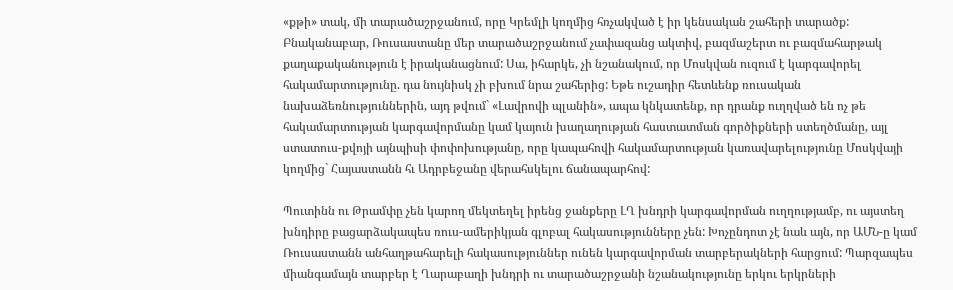«քթի» տակ, մի տարածաշրջանում, որը Կրեմլի կողմից հռչակված է իր կենսական շահերի տարածք: Բնականաբար, Ռուսաստանը մեր տարածաշրջանում չափազանց ակտիվ, բազմաշերտ ու բազմահարթակ քաղաքականություն է իրականացնում: Սա, իհարկե, չի նշանակում, որ Մոսկվան ուզում է կարգավորել հակամարտությունը. դա նույնիսկ չի բխում նրա շահերից: Եթե ուշադիր հետևենք ռուսական նախաձեռնություններին, այդ թվում` «Լավրովի պլանին», ապա կնկատենք, որ դրանք ուղղված են ոչ թե հակամարտության կարգավորմանը կամ կայուն խաղաղության հաստատման գործիքների ստեղծմանը, այլ ստատուս-քվոյի այնպիսի փոփոխությանը, որը կապահովի հակամարտության կառավարելությունը Մոսկվայի կողմից` Հայաստանն հւ Ադրբեջանը վերահսկելու ճանապարհով:

Պուտինն ու Թրամփը չեն կարող մեկտեղել իրենց ջանքերը ԼՂ խնդրի կարգավորման ուղղությամբ, ու այստեղ խնդիրը բացարձակապես ռուս-ամերիկյան գլոբալ հակասությունները չեն: Խոչընդոտ չէ նաև այն, որ ԱՄՆ-ը կամ Ռուսաստանն անհաղթահարելի հակասություններ ունեն կարգավորման տարբերակների հարցում: Պարզապես միանգամայն տարբեր է Ղարաբաղի խնդրի ու տարածաշրջանի նշանակությունը երկու երկրների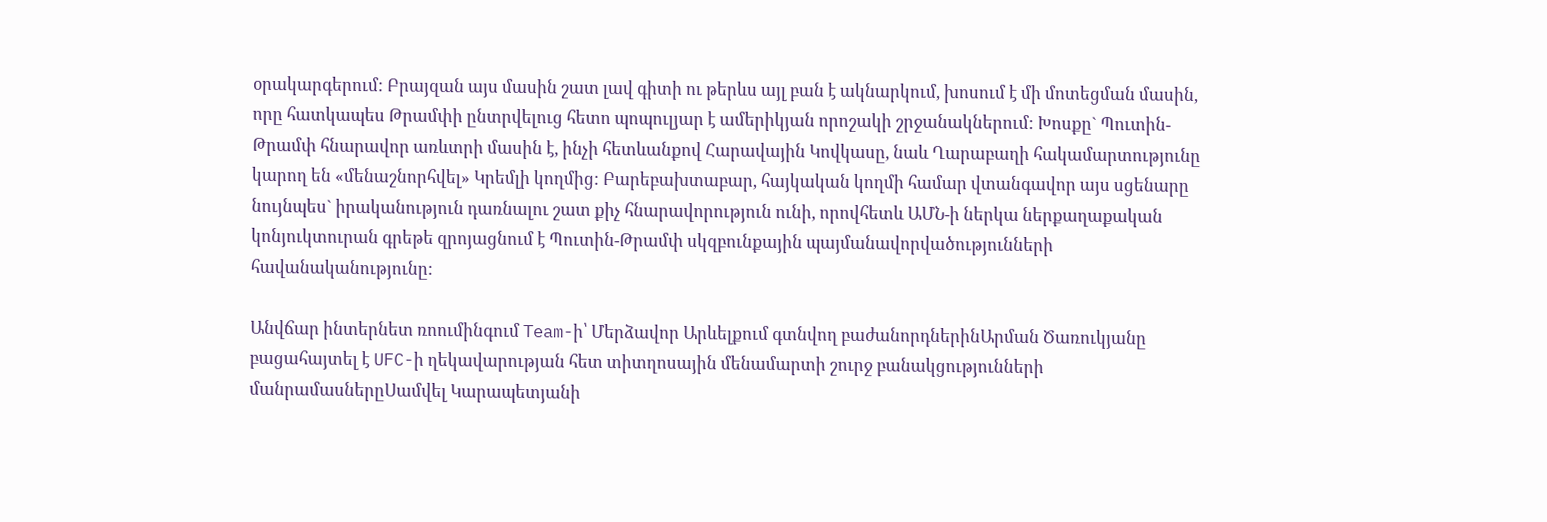օրակարգերում: Բրայզան այս մասին շատ լավ գիտի ու թերևս այլ բան է ակնարկում, խոսում է մի մոտեցման մասին, որը հատկապես Թրամփի ընտրվելուց հետո պոպուլյար է ամերիկյան որոշակի շրջանակներում: Խոսքը` Պուտին-Թրամփ հնարավոր առևտրի մասին է, ինչի հետևանքով Հարավային Կովկասը, նաև Ղարաբաղի հակամարտությունը կարող են «մենաշնորհվել» Կրեմլի կողմից: Բարեբախտաբար, հայկական կողմի համար վտանգավոր այս սցենարը նույնպես` իրականություն դառնալու շատ քիչ հնարավորություն ունի, որովհետև ԱՄՆ-ի ներկա ներքաղաքական կոնյուկտուրան գրեթե զրոյացնում է Պուտին-Թրամփ սկզբունքային պայմանավորվածությունների հավանականությունը:

Անվճար ինտերնետ ռոումինգում Team-ի՝ Մերձավոր Արևելքում գտնվող բաժանորդներինԱրման Ծառուկյանը բացահայտել է UFC-ի ղեկավարության հետ տիտղոսային մենամարտի շուրջ բանակցությունների մանրամասներըՍամվել Կարապետյանի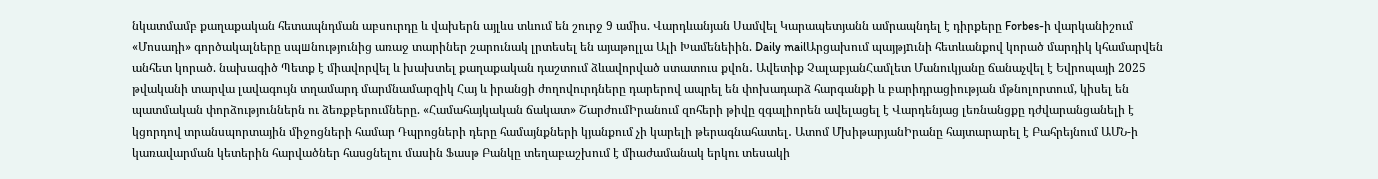նկատմամբ քաղաքական հետապնդման աբսուրդը և վախերն այլևս տևում են շուրջ 9 ամիս. Վարդևանյան Սամվել Կարապետյանն ամրապնդել է դիրքերը Forbes-ի վարկանիշում «Մոսադի» գործակալները սպшնությունից առաջ տարիներ շարունակ լրտեսել են այաթոլլա Ալի Խամենեիին. Daily mailԱրցախում պայթյnւնի հետևանքով կորած մարդիկ կհամարվեն անհետ կորած. նախագիծ Պետք է միավորվել և խախտել քաղաքական դաշտում ձևավորված ստատուս քվոն․ Ավետիք ՉալաբյանՀամլետ Մանուկյանը ճանաչվել է Եվրոպայի 2025 թվականի տարվա լավագույն տղամարդ մարմնամարզիկ Հայ և իրանցի ժողովուրդները դարերով ապրել են փոխադարձ հարգանքի և բարիդրացիության մթնոլորտում, կիսել են պատմական փորձություններն ու ձեռքբերումները. «Համահայկական ճակատ» ՇարժումԻրանում զոհերի թիվը զգալիորեն ավելացել է Վարդենյաց լեռնանցքը դժվարանցանելի է կցորդով տրանսպորտային միջոցների համար Դպրոցների դերը համայնքների կյանքում չի կարելի թերագնահատել․ Ատոմ ՄխիթարյանԻրանը հայտարարել է Բահրեյնում ԱՄՆ-ի կառավարման կետերին հարվածներ հասցնելու մասին Ֆասթ Բանկը տեղաբաշխում է միաժամանակ երկու տեսակի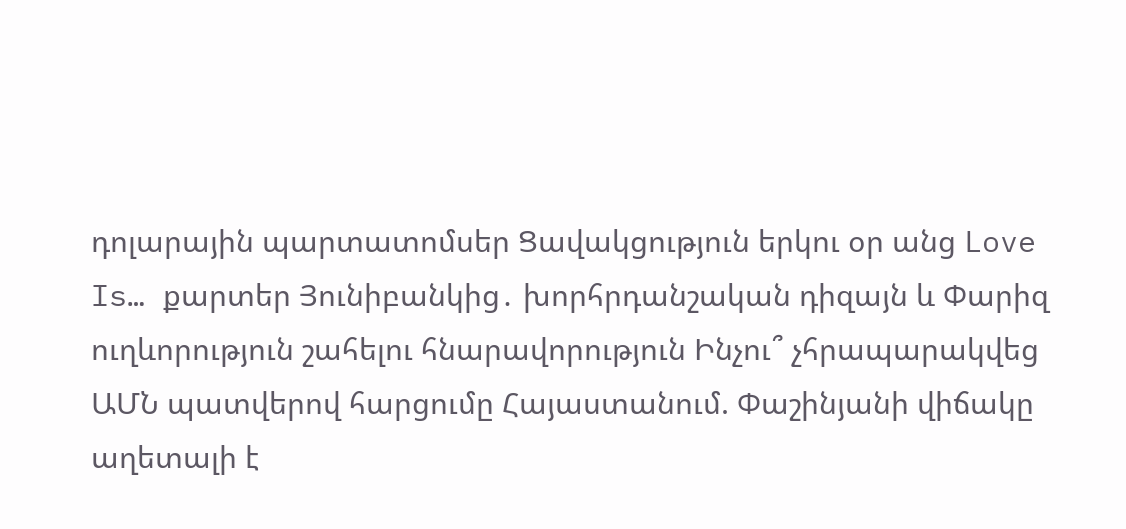դոլարային պարտատոմսեր Ցավակցություն երկու օր անց Love Is… քարտեր Յունիբանկից․ խորհրդանշական դիզայն և Փարիզ ուղևորություն շահելու հնարավորություն Ինչու՞ չհրապարակվեց ԱՄՆ պատվերով հարցումը Հայաստանում. Փաշինյանի վիճակը աղետալի է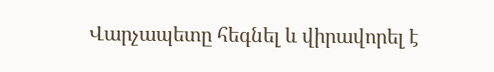Վարչապետը հեգնել և վիրավորել է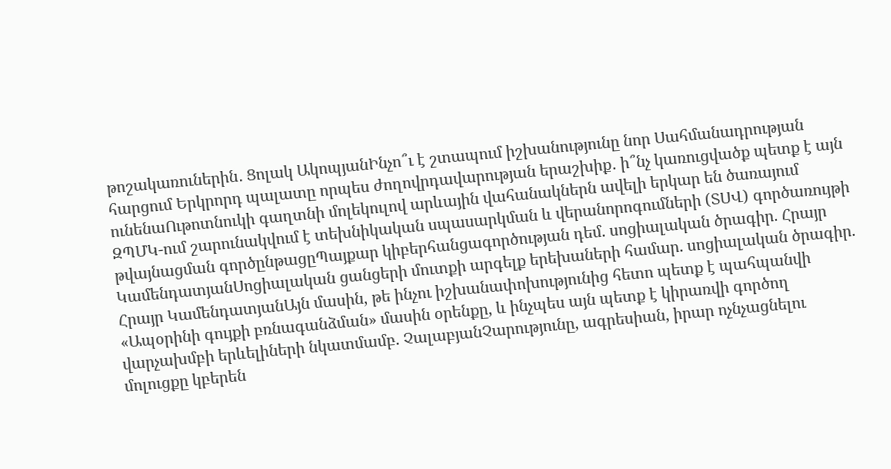թոշակառուներին․ Ցոլակ ԱկոպյանԻնչո՞ւ է շտապում իշխանությունը նոր Սահմանադրության հարցում Երկրորդ պալատը որպես ժողովրդավարության երաշխիք․ ի՞նչ կառուցվածք պետք է այն ունենաՈւթոտնուկի գաղտնի մոլեկուլով արևային վահանակներն ավելի երկար են ծառայում ԶՊՄԿ-ում շարունակվում է տեխնիկական սպասարկման և վերանորոգումների (ՏՍՎ) գործառույթի թվայնացման գործընթացըՊայքար կիբերհանցագործության դեմ. սոցիալական ծրագիր. Հրայր ԿամենդատյանՍոցիալական ցանցերի մուտքի արգելք երեխաների համար. սոցիալական ծրագիր. Հրայր ԿամենդատյանԱյն մասին, թե ինչու իշխանափոխությունից հետո պետք է պահպանվի «Ապօրինի գույքի բռնագանձման» մասին օրենքը, և ինչպես այն պետք է կիրառվի գործող վարչախմբի երևելիների նկատմամբ. ՉալաբյանՉարությունը, ագրեսիան, իրար ոչնչացնելու մոլուցքը կբերեն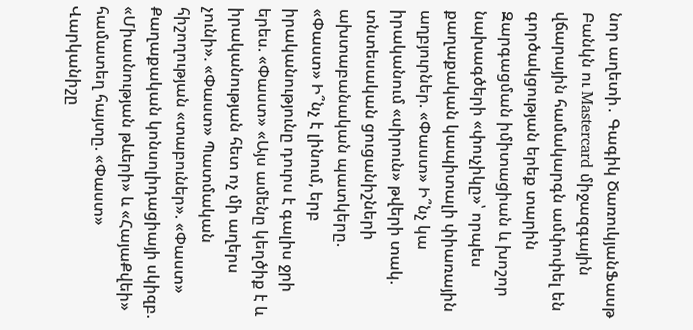նոր աղետի․ Գագիկ ԾառուկյանՖասթ Բանկն ու Mastercard միջազգային վճարային համակարգն ամփոփել են գործակցության երեք տարին Զարգացման իմիտացիան և խոշոր նախագծերի «փուչիկը»՝ որպես քաղաքական կապիտալի փիառային աղբյուրներ. «Փաստ» Ի՞նչ կա իրականում «սիրուն» թվերի տակ. տնտեսական ցուցանիշների ախտաբանական պատկերը. «Փաստ» Ի՞նչ է լինում, երբ իրականությունը դուրս է գալիս ջրի երես. «Փաստ» «Այս ամենը կեղծիք է և իրականության հետ ոչ մի աղերս չունի». «Փաստ» Պատմական հիշողության «տաբուներ». «Փաստ» Քաղաքական կոնսոլիդացիայի սկիզբ. «Միասնության թևերի» և «ՀայաՔվեի» համատեղ հայտը. «Փաստ» Վարկանիշը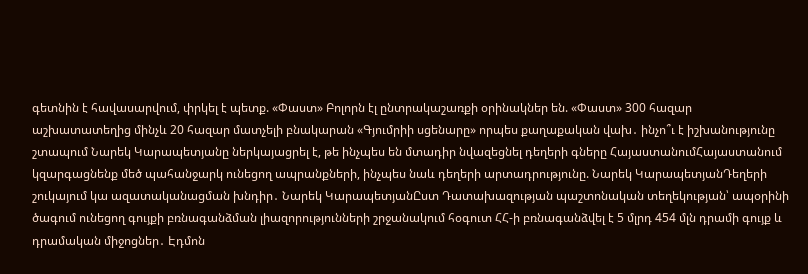գետնին է հավասարվում, փրկել է պետք. «Փաստ» Բոլորն էլ ընտրակաշառքի օրինակներ են. «Փաստ» 300 հազար աշխատատեղից մինչև 20 հազար մատչելի բնակարան «Գյումրիի սցենարը» որպես քաղաքական վախ․ ինչո՞ւ է իշխանությունը շտապում Նարեկ Կարապետյանը ներկայացրել է, թե ինչպես են մտադիր նվազեցնել դեղերի գները ՀայաստանումՀայաստանում կզարգացնենք մեծ պահանջարկ ունեցող ապրանքների, ինչպես նաև դեղերի արտադրությունը. Նարեկ ԿարապետյանԴեղերի շուկայում կա ազատականացման խնդիր․ Նարեկ ԿարապետյանԸստ Դատախազության պաշտոնական տեղեկության՝ ապօրինի ծագում ունեցող գույքի բռնագանձման լիազորությունների շրջանակում հօգուտ ՀՀ-ի բռնագանձվել է 5 մլրդ 454 մլն դրամի գույք և դրամական միջոցներ․ Էդմոն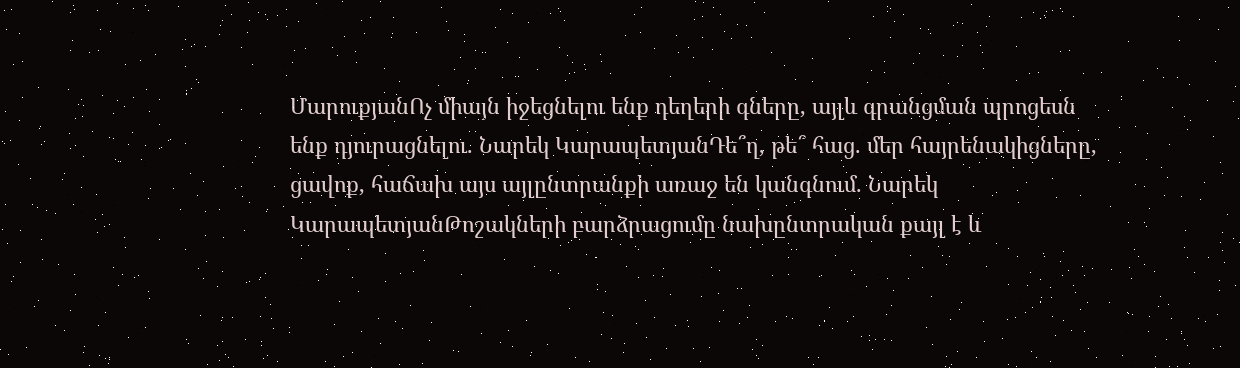ՄարուքյանՈչ միայն իջեցնելու ենք դեղերի գները, այլև գրանցման պրոցեսն ենք դյուրացնելու. Նարեկ ԿարապետյանԴե՞ղ, թե՞ հաց. մեր հայրենակիցները, ցավոք, հաճախ այս այլընտրանքի առաջ են կանգնում. Նարեկ ԿարապետյանԹոշակների բարձրացումը նախընտրական քայլ է և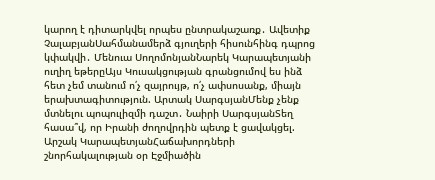կարող է դիտարկվել որպես ընտրակաշառք․ Ավետիք ՉալաբյանՍահմանամերձ գյուղերի հիսունհինգ դպրոց կփակվի․ Մենուա ՍողոմոնյանՆարեկ Կարապետյանի ուղիղ եթերըԱյս Կուսակցության գրանցումով ես ինձ հետ չեմ տանում ո՛չ զայրույթ, ո՛չ ափսոսանք, միայն երախտագիտություն. Արտակ ՍարգսյանՄենք չենք մտնելու պոպուլիզմի դաշտ․ Նաիրի ՍարգսյանՏեղ հասա՞վ, որ Իրանի ժողովրդին պետք է ցավակցել. Արշակ ԿարապետյանՀաճախորդների շնորհակալության օր Էջմիածին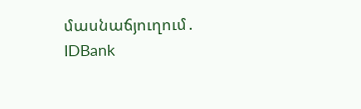մասնաճյուղում․ IDBank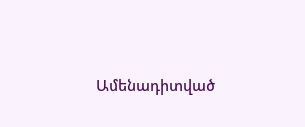Ամենադիտված